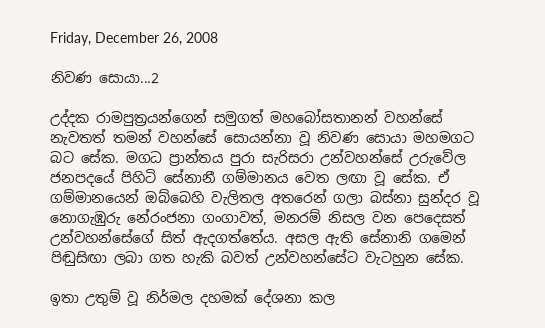Friday, December 26, 2008

නිවණ සොයා...2

උද්දක රාමපුත්‍රයන්ගෙන් සමුගත් මහබෝසතානන් වහන්සේ නැවතත් තමන් වහන්සේ සොයන්නා වූ නිවණ සොයා මහමගට බට සේක. මගධ ප්‍රාන්තය පුරා සැරිසරා උන්වහන්සේ උරුවේල ජනපදයේ පිහිටි සේනානී ගම්මානය වෙත ලඟා වූ සේක. ඒ ගම්මානයෙන් ඔබ්බෙහි වැලිතල අතරෙන් ගලා බස්නා සුන්දර වූ නොගැඹුරු නේරංජනා ගංගාවත්, මනරම් නිසල වන පෙදෙසත් උන්වහන්සේගේ සිත් ඇදගත්තේය. අසල ඇති සේනානි ගමෙන් පිඬුසිඟා ලබා ගත හැකි බවත් උන්වහන්සේට වැටහුන සේක.

ඉතා උතුම් වූ නිර්මල දහමක් දේශනා කල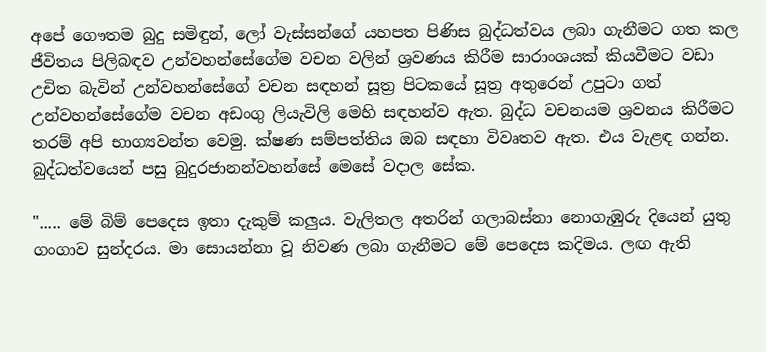අපේ ගෞතම බුදු සමිඳුන්, ලෝ වැස්සන්ගේ යහපත පිණිස බුද්ධත්වය ලබා ගැනීමට ගත කල ජීවිතය පිලිබඳව උන්වහන්සේගේම වචන වලින් ශ්‍රවණය කිරීම සාරාංශයක් කියවීමට වඩා උචිත බැවින් උන්වහන්සේගේ වචන සඳහන් සූත්‍ර පිටකයේ සූත්‍ර අතුරෙන් උපුටා ගත් උන්වහන්සේගේම වචන අඩංගු ලියැවිලි මෙහි සඳහන්ව ඇත. බුද්ධ වචනයම ශ්‍රවනය කිරීමට තරම් අපි භාග්‍යවන්ත වෙමු. ක්ෂණ සම්පත්තිය ඔබ සඳහා විවෘතව ඇත. එය වැළඳ ගන්න.
බුද්ධත්වයෙන් පසු බුදුරජානන්වහන්සේ මෙසේ වදාල සේක.

"..... මේ බිම් පෙදෙස ඉතා දැකුම් කලුය. වැලිතල අතරින් ගලාබස්නා නොගැඹුරු දියෙන් යුතු ගංගාව සුන්දරය. මා සොයන්නා වූ නිවණ ලබා ගැනීමට මේ පෙදෙස කදිමය. ලඟ ඇති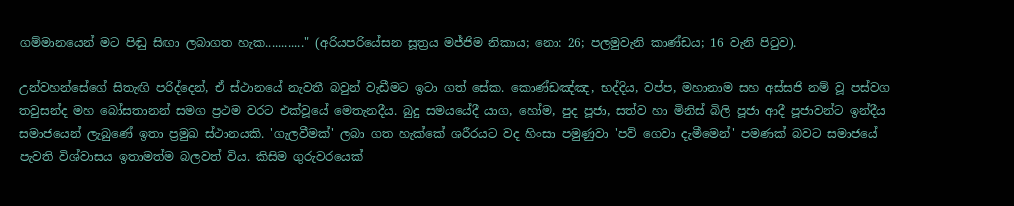ගම්මානයෙන් මට පිඬු සිඟා ලබාගත හැක............" (අරියපරියේසන සූත්‍රය මජ්ජිම නිකාය; නො: 26; පලමුවැනි කාණ්ඩය; 16 වැනි පිටුව).

උන්වහන්සේගේ සිතැඟි පරිද්දෙන්, ඒ ස්ථානයේ නැවතී බවුන් වැඩීමට ඉටා ගත් සේක. කොණ්ඩඤ්ඤ, භද්දිය, වප්ප, මහානාම සහ අස්සජි නම් වූ පස්වග තවුසන්ද මහ බෝසතානන් සමග ප්‍රථම වරට එක්වූයේ මෙතැනදීය. බුදු සමයයේදී යාග, හෝම, පුද පූජා, සත්ව හා මිනිස් බිලි පූජා ආදී පූජාවන්ට ඉන්දීය සමාජයෙන් ලැබුණේ ඉතා ප්‍රමුඛ ස්ථානයකි. 'ගැලවීමක්' ලබා ගත හැක්කේ ශරීරයට වද හිංසා පමුණුවා 'පව් ගෙවා දැමීමෙන්' පමණක් බවට සමාජයේ පැවති විශ්වාසය ඉතාමත්ම බලවත් විය. කිසිම ගුරුවරයෙක්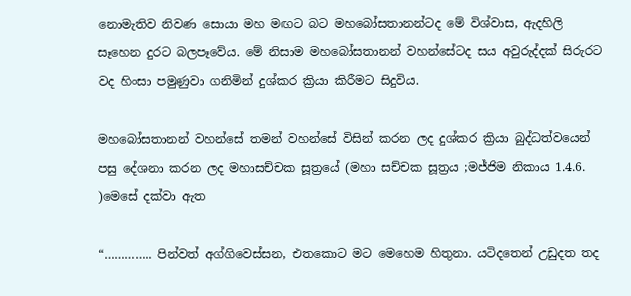නොමැතිව නිවණ සොයා මහ මඟට බට මහබෝසතානන්ටද මේ විශ්වාස, ඇදහිලි සෑහෙන දුරට බලපෑවේය. මේ නිසාම මහබෝසතානන් වහන්සේටද සය අවුරුද්දක් සිරුරට වද හිංසා පමුණුවා ගනිමින් දුශ්කර ක්‍රියා කිරීමට සිදුවිය.

මහබෝසතානන් වහන්සේ තමන් වහන්සේ විසින් කරන ලද දුශ්කර ක්‍රියා බුද්ධත්වයෙන් පසු දේශනා කරන ලද මහාසච්චක සූත්‍රයේ (මහා සච්චක සූත්‍රය ;මජ්ජිම නිකාය 1.4.6. )මෙසේ දක්වා ඇත

“………….. පින්වත් අග්ගිවෙස්සන, එතකොට මට මෙහෙම හිතුනා. යටිදතෙන් උඩුදත තද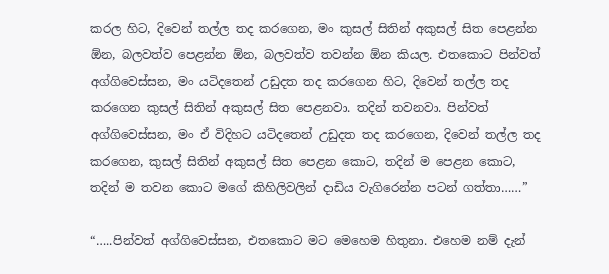කරල හිට, දිවෙන් තල්ල තද කරගෙන, මං කුසල් සිතින් අකුසල් සිත පෙළන්න ඕන, බලවත්ව පෙළන්න ඕන, බලවත්ව තවන්න ඕන කියල. එතකොට පින්වත් අග්ගිවෙස්සන, මං යටිදතෙන් උඩුදත තද කරගෙන හිට, දිවෙන් තල්ල තද කරගෙන කුසල් සිතින් අකුසල් සිත පෙළනවා. තදින් තවනවා. පින්වත් අග්ගිවෙස්සන, මං ඒ විදිහට යටිදතෙන් උඩුදත තද කරගෙන, දිවෙන් තල්ල තද කරගෙන, කුසල් සිතින් අකුසල් සිත පෙළන කොට, තදින් ම පෙළන කොට, තදින් ම තවන කොට මගේ කිහිලිවලින් දාඩිය වැගිරෙන්න පටන් ගත්තා……”

“…..පින්වත් අග්ගිවෙස්සන, එතකොට මට මෙහෙම හිතුනා. එහෙම නම් දැන්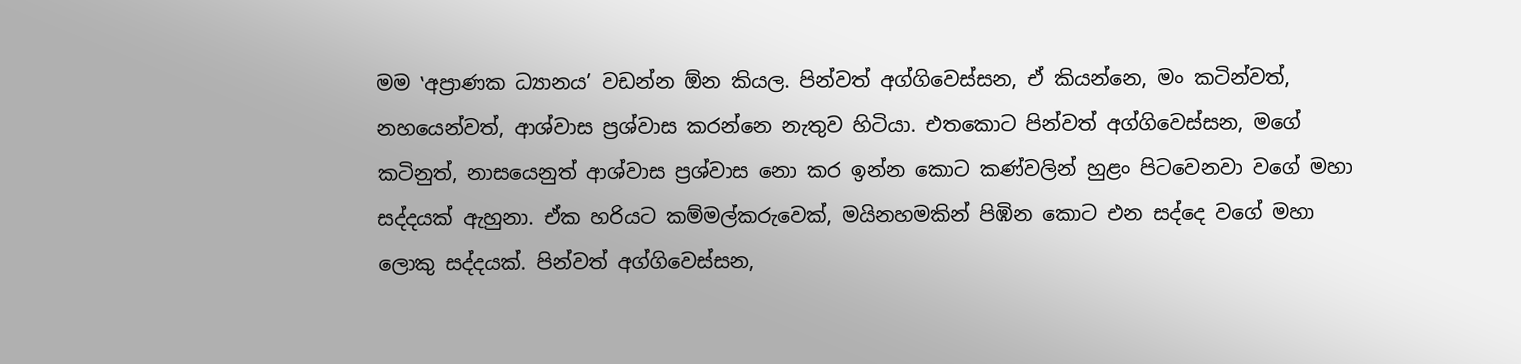මම ‛අප්‍රාණක ධ්‍යානය’ වඩන්න ඕන කියල. පින්වත් අග්ගිවෙස්සන, ඒ කියන්නෙ, මං කටින්වත්, නහයෙන්වත්, ආශ්වාස ප්‍රශ්වාස කරන්නෙ නැතුව හිටියා. එතකොට පින්වත් අග්ගිවෙස්සන, මගේ කටිනුත්, නාසයෙනුත් ආශ්වාස ප්‍රශ්වාස නො කර ඉන්න කොට කණ්වලින් හුළං පිටවෙනවා වගේ මහා සද්දයක් ඇහුනා. ඒක හරියට කම්මල්කරුවෙක්, මයිනහමකින් පිඹින කොට එන සද්දෙ වගේ මහා ලොකු සද්දයක්. පින්වත් අග්ගිවෙස්සන,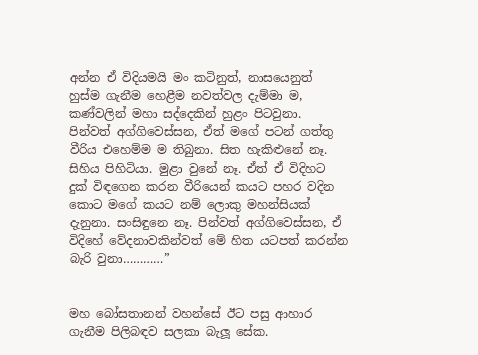අන්න ඒ විදියමයි මං කටිනුත්, නාසයෙනුත් හුස්ම ගැනීම හෙළීම නවත්වල දැම්මා ම, කණ්වලින් මහා සද්දෙකින් හුළං පිටවුනා. පින්වත් අග්ගිවෙස්සන, ඒත් මගේ පටන් ගත්තු වීරිය එහෙම්ම ම තිබුනා. සිත හැකිළුනේ නෑ. සිහිය පිහිටියා. මුළා වුනේ නෑ. ඒත් ඒ විදිහට දුක් විඳගෙන කරන වීරියෙන් කයට පහර වදින කොට මගේ කයට නම් ලොකු මහන්සියක් දැනුනා. සංසිඳුනෙ නෑ. පින්වත් අග්ගිවෙස්සන, ඒ විදිහේ වේදනාවකින්වත් මේ හිත යටපත් කරන්න බැරි වුනා…………”


මහ බෝසතානන් වහන්සේ ඊට පසු ආහාර ගැනීම පිලිබඳව සලකා බැලූ සේක.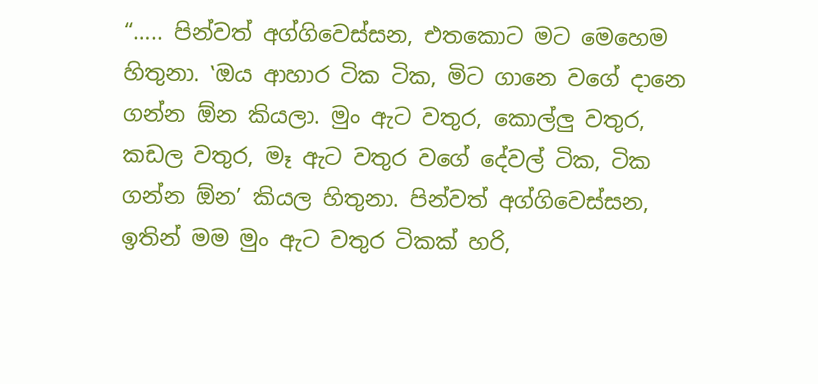“….. පින්වත් අග්ගිවෙස්සන, එතකොට මට මෙහෙම හිතුනා. ‛ඔය ආහාර ටික ටික, මිට ගානෙ වගේ දානෙ ගන්න ඕන කියලා. මුං ඇට වතුර, කොල්ලු වතුර, කඩල වතුර, මෑ ඇට වතුර වගේ දේවල් ටික, ටික ගන්න ඕන’ කියල හිතුනා. පින්වත් අග්ගිවෙස්සන, ඉතින් මම මුං ඇට වතුර ටිකක් හරි,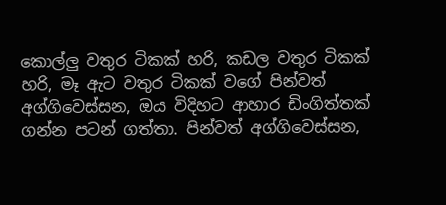කොල්ලු වතුර ටිකක් හරි, කඩල වතුර ටිකක් හරි, මෑ ඇට වතුර ටිකක් වගේ පින්වත් අග්ගිවෙස්සන, ඔය විදිහට ආහාර ඩිංගිත්තක් ගන්න පටන් ගත්තා. පින්වත් අග්ගිවෙස්සන,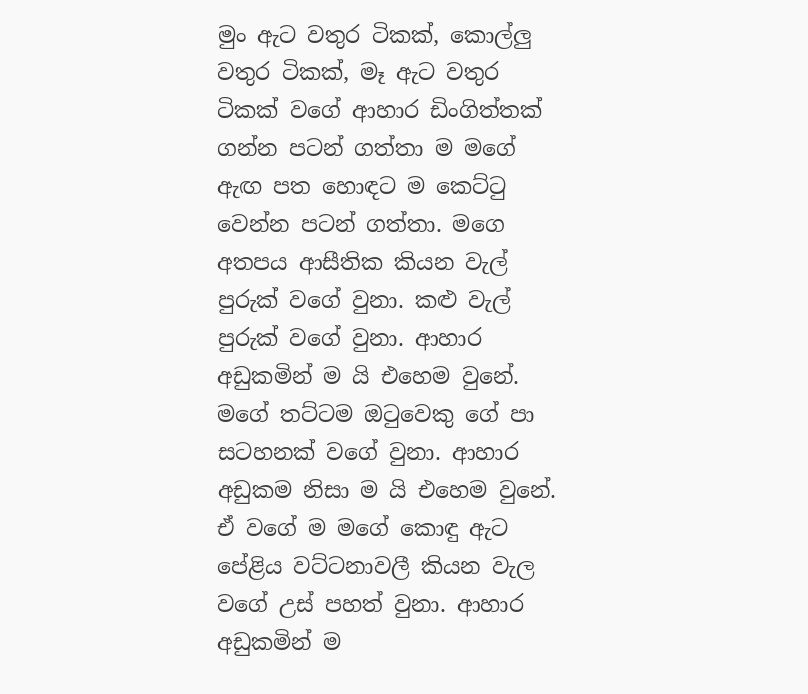මුං ඇට වතුර ටිකක්, කොල්ලු වතුර ටිකක්, මෑ ඇට වතුර ටිකක් වගේ ආහාර ඩිංගිත්තක් ගන්න පටන් ගත්තා ම මගේ ඇඟ පත හොඳට ම කෙට්ටු වෙන්න පටන් ගත්තා. මගෙ අතපය ආසීතික කියන වැල් පුරුක් වගේ වුනා. කළු වැල් පුරුක් වගේ වුනා. ආහාර අඩුකමින් ම යි එහෙම වුනේ. මගේ තට්ටම ඔටුවෙකු ගේ පා සටහනක් වගේ වුනා. ආහාර අඩුකම නිසා ම යි එහෙම වුනේ. ඒ වගේ ම මගේ කොඳු ඇට පේළිය වට්ටනාවලී කියන වැල වගේ උස් පහත් වුනා. ආහාර අඩුකමින් ම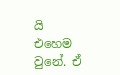යි එහෙම වුනේ. ඒ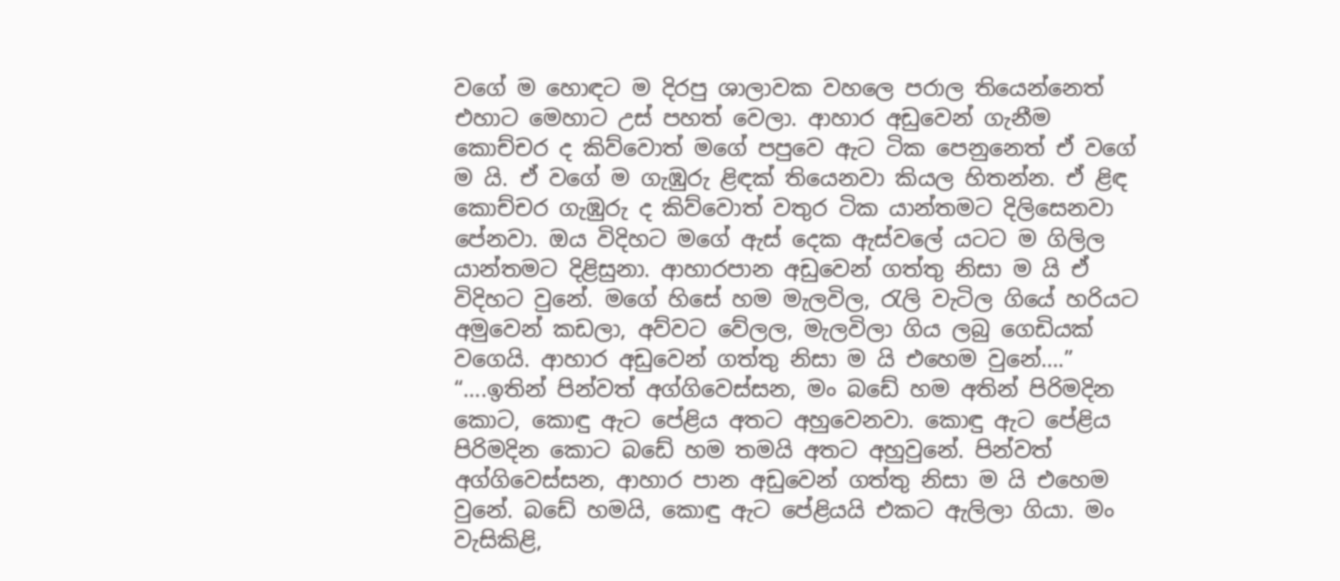වගේ ම හොඳට ම දිරපු ශාලාවක වහලෙ පරාල තියෙන්නෙත් එහාට මෙහාට උස් පහත් වෙලා. ආහාර අඩුවෙන් ගැනීම කොච්චර ද කිව්වොත් මගේ පපුවෙ ඇට ටික පෙනුනෙත් ඒ වගේ ම යි. ඒ වගේ ම ගැඹුරු ළිඳක් තියෙනවා කියල හිතන්න. ඒ ළිඳ කොච්චර ගැඹුරු ද කිව්වොත් වතුර ටික යාන්තමට දිලිසෙනවා පේනවා. ඔය විදිහට මගේ ඇස් දෙක ඇස්වලේ යටට ම ගිලිල යාන්තමට දිළිසුනා. ආහාරපාන අඩුවෙන් ගත්තු නිසා ම යි ඒ විදිහට වුනේ. මගේ හිසේ හම මැලවිල, රැලි වැටිල ගියේ හරියට අමුවෙන් කඩලා, අව්වට වේලල, මැලවිලා ගිය ලබු ගෙඩියක් වගෙයි. ආහාර අඩුවෙන් ගත්තු නිසා ම යි එහෙම වුනේ….”
“….ඉතින් පින්වත් අග්ගිවෙස්සන, මං බඩේ හම අතින් පිරිමදින කොට, කොඳු ඇට පේළිය අතට අහුවෙනවා. කොඳු ඇට පේළිය පිරිමදින කොට බඩේ හම තමයි අතට අහුවුනේ. පින්වත් අග්ගිවෙස්සන, ආහාර පාන අඩුවෙන් ගත්තු නිසා ම යි එහෙම වුනේ. බඩේ හමයි, කොඳු ඇට පේළියයි එකට ඇලිලා ගියා. මං වැසිකිළි,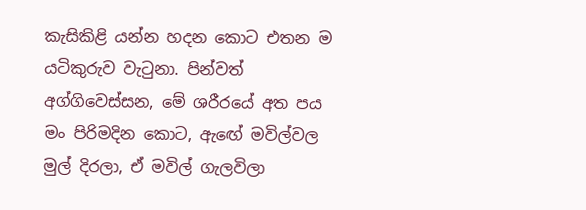කැසිකිළි යන්න හදන කොට එතන ම යටිකුරුව වැටුනා. පින්වත් අග්ගිවෙස්සන, මේ ශරීරයේ අත පය මං පිරිමදින කොට, ඇඟේ මවිල්වල මුල් දිරලා, ඒ මවිල් ගැලවිලා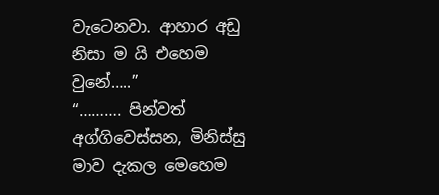වැටෙනවා. ආහාර අඩු නිසා ම යි එහෙම වුනේ…..”
“………. පින්වත් අග්ගිවෙස්සන, මිනිස්සු මාව දැකල මෙහෙම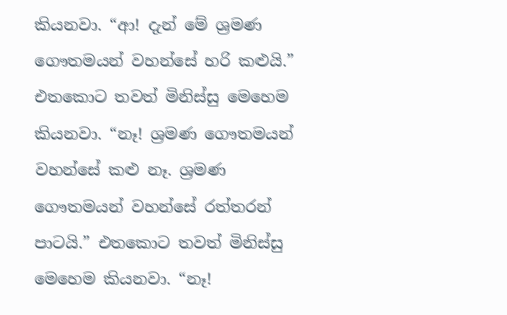කියනවා. “ආ! දැන් මේ ශ්‍රමණ ගෞතමයන් වහන්සේ හරි කළුයි.” එතකොට තවත් මිනිස්සු මෙහෙම කියනවා. “නෑ! ශ්‍රමණ ගෞතමයන් වහන්සේ කළු නෑ. ශ්‍රමණ ගෞතමයන් වහන්සේ රත්තරන් පාටයි.” එතකොට තවත් මිනිස්සු මෙහෙම කියනවා. “නෑ!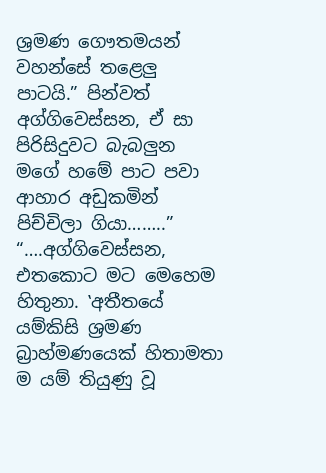ශ්‍රමණ ගෞතමයන් වහන්සේ තළෙලු පාටයි.” පින්වත් අග්ගිවෙස්සන, ඒ සා පිරිසිදුවට බැබලුන මගේ හමේ පාට පවා ආහාර අඩුකමින් පිච්චිලා ගියා……..”
“….අග්ගිවෙස්සන, එතකොට මට මෙහෙම හිතුනා. ‛අතීතයේ යම්කිසි ශ්‍රමණ බ්‍රාහ්මණයෙක් හිතාමතා ම යම් තියුණු වූ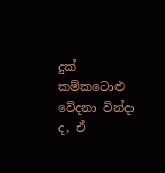දුක් කම්කටොළු වේදනා වින්දා ද, ඒ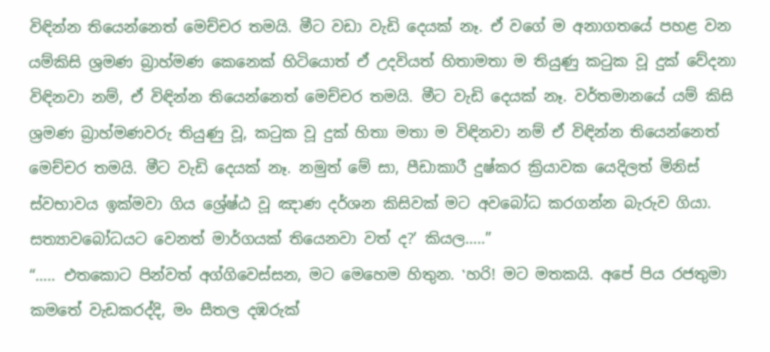විඳින්න තියෙන්නෙත් මෙච්චර තමයි. මීට වඩා වැඩි දෙයක් නෑ. ඒ වගේ ම අනාගතයේ පහළ වන යම්කිසි ශ්‍රමණ බ්‍රාහ්මණ කෙනෙක් හිටියොත් ඒ උදවියත් හිතාමතා ම තියුණු කටුක වූ දුක් වේදනා විඳිනවා නම්, ඒ විඳින්න තියෙන්නෙත් මෙච්චර තමයි. මීට වැඩි දෙයක් නෑ. වර්තමානයේ යම් කිසි ශ්‍රමණ බ්‍රාහ්මණවරු තියුණු වූ, කටුක වූ දුක් හිතා මතා ම විඳිනවා නම් ඒ විඳින්න තියෙන්නෙත් මෙච්චර තමයි. මීට වැඩි දෙයක් නෑ. නමුත් මේ සා, පීඩාකාරී දුෂ්කර ක්‍රියාවක යෙදිලත් මිනිස් ස්වභාවය ඉක්මවා ගිය ශ්‍රේෂ්ඨ වූ ඤාණ දර්ශන කිසිවක් මට අවබෝධ කරගන්න බැරුව ගියා. සත්‍යාවබෝධයට වෙනත් මාර්ගයක් තියෙනවා වත් ද?’ කියල…..”
“….. එතකොට පින්වත් අග්ගිවෙස්සන, මට මෙහෙම හිතුන. ‛හරි! මට මතකයි. අපේ පිය රජතුමා කමතේ වැඩකරද්දි, මං සීතල දඹරුක්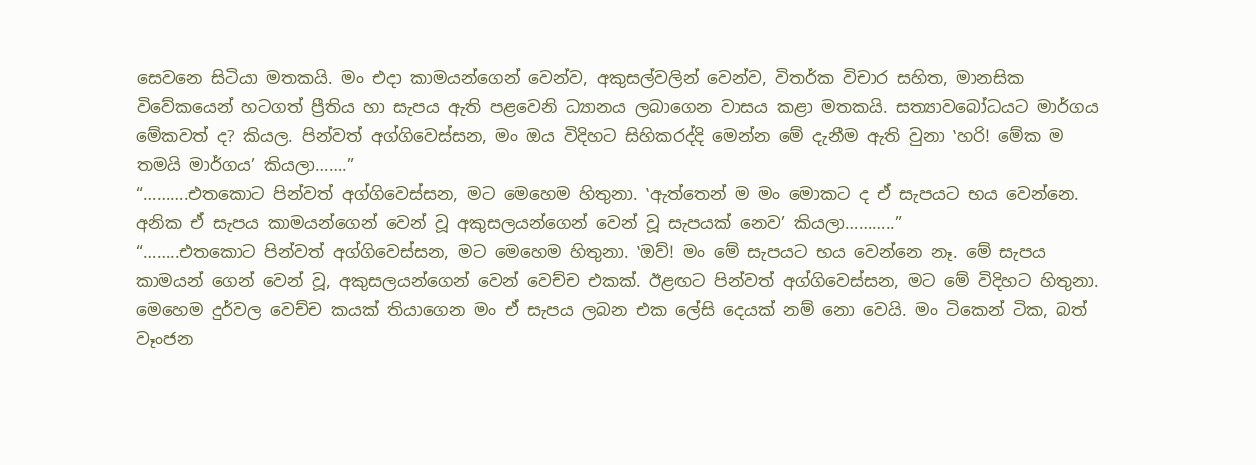සෙවනෙ සිටියා මතකයි. මං එදා කාමයන්ගෙන් වෙන්ව, අකුසල්වලින් වෙන්ව, විතර්ක විචාර සහිත, මානසික විවේකයෙන් හටගත් ප්‍රීතිය හා සැපය ඇති පළවෙනි ධ්‍යානය ලබාගෙන වාසය කළා මතකයි. සත්‍යාවබෝධයට මාර්ගය මේකවත් ද? කියල. පින්වත් අග්ගිවෙස්සන, මං ඔය විදිහට සිහිකරද්දි මෙන්න මේ දැනීම ඇති වුනා ‛හරි! මේක ම තමයි මාර්ගය’ කියලා…….”
“……….එතකොට පින්වත් අග්ගිවෙස්සන, මට මෙහෙම හිතුනා. ‛ඇත්තෙන් ම මං මොකට ද ඒ සැපයට භය වෙන්නෙ. අනික ඒ සැපය කාමයන්ගෙන් වෙන් වූ අකුසලයන්ගෙන් වෙන් වූ සැපයක් නෙව’ කියලා………..”
“……..එතකොට පින්වත් අග්ගිවෙස්සන, මට මෙහෙම හිතුනා. ‛ඔව්! මං මේ සැපයට භය වෙන්නෙ නෑ. මේ සැපය කාමයන් ගෙන් වෙන් වූ, අකුසලයන්ගෙන් වෙන් වෙච්ච එකක්. ඊළඟට පින්වත් අග්ගිවෙස්සන, මට මේ විදිහට හිතුනා. මෙහෙම දුර්වල වෙච්ච කයක් තියාගෙන මං ඒ සැපය ලබන එක ලේසි දෙයක් නම් නො වෙයි. මං ටිකෙන් ටික, බත් වෑංජන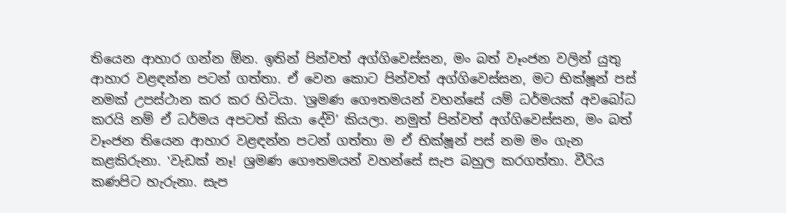තියෙන ආහාර ගන්න ඕන. ඉතින් පින්වත් අග්ගිවෙස්සන, මං බත් වෑංජන වලින් යුතු ආහාර වළඳන්න පටන් ගත්තා. ඒ වෙන කොට පින්වත් අග්ගිවෙස්සන, මට භික්ෂූන් පස් නමක් උපස්ථාන කර කර හිටියා. ‛ශ්‍රමණ ගෞතමයන් වහන්සේ යම් ධර්මයක් අවබෝධ කරයි නම් ඒ ධර්මය අපටත් කියා දේවි’ කියලා. නමුත් පින්වත් අග්ගිවෙස්සන, මං බත් වෑංජන තියෙන ආහාර වළඳන්න පටන් ගත්තා ම ඒ භික්ෂූන් පස් නම මං ගැන කළකිරුනා. ‛වැඩක් නෑ! ශ්‍රමණ ගෞතමයන් වහන්සේ සැප බහුල කරගත්තා. වීරිය කණපිට හැරුනා. සැප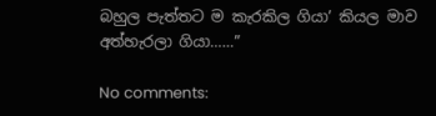බහුල පැත්තට ම කැරකිල ගියා’ කියල මාව අත්හැරලා ගියා……”

No comments: